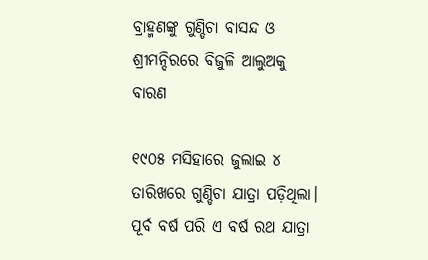ବ୍ରାହ୍ମଣଙ୍କୁ ଗୁଣ୍ଡିଚା ବାସନ୍ଦ ଓ ଶ୍ରୀମନ୍ଦିରରେ ବିଜୁଳି ଆଲୁଅକୁ ବାରଣ

୧୯୦୫ ମସିହାରେ ଜୁଲାଇ ୪ ତାରିଖରେ ଗୁଣ୍ଡିଚା ଯାତ୍ରା ପଡ଼ିଥିଲା। ପୂର୍ବ ବର୍ଷ ପରି ଏ ବର୍ଷ ରଥ ଯାତ୍ରା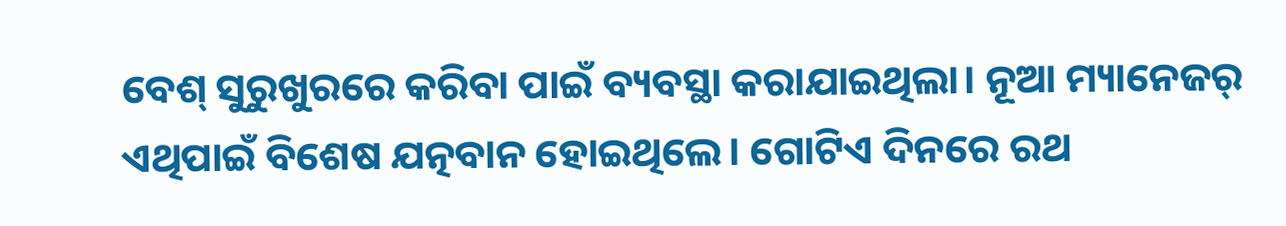ବେଶ୍‌‌ ସୁରୁଖୁରରେ କରିବା ପାଇଁ ବ୍ୟବସ୍ଥା କରାଯାଇଥିଲା। ନୂଆ ମ୍ୟାନେଜର୍‌‌ ଏଥିପାଇଁ ବିଶେଷ ଯତ୍ନବାନ ହୋଇଥିଲେ। ଗୋଟିଏ ଦିନରେ ରଥ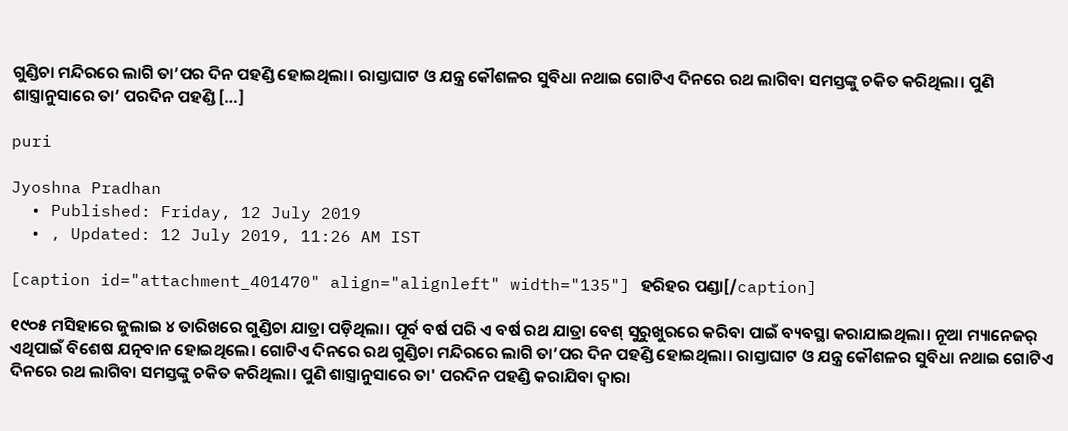ଗୁଣ୍ଡିଚା ମନ୍ଦିରରେ ଲାଗି ତା’ପର ଦିନ ପହଣ୍ଡି ହୋଇଥିଲା। ରାସ୍ତାଘାଟ ଓ ଯନ୍ତ୍ର କୌଶଳର ସୁବିଧା ନଥାଇ ଗୋଟିଏ ଦିନରେ ରଥ ଲାଗିବା ସମସ୍ତଙ୍କୁ ଚକିତ କରିଥିଲା। ପୁଣି ଶାସ୍ତ୍ରାନୁସାରେ ତା’ ପରଦିନ ପହଣ୍ଡି […]

puri

Jyoshna Pradhan
  • Published: Friday, 12 July 2019
  • , Updated: 12 July 2019, 11:26 AM IST

[caption id="attachment_401470" align="alignleft" width="135"] ହରିହର ପଣ୍ଡା[/caption]

୧୯୦୫ ମସିହାରେ ଜୁଲାଇ ୪ ତାରିଖରେ ଗୁଣ୍ଡିଚା ଯାତ୍ରା ପଡ଼ିଥିଲା। ପୂର୍ବ ବର୍ଷ ପରି ଏ ବର୍ଷ ରଥ ଯାତ୍ରା ବେଶ୍‌‌ ସୁରୁଖୁରରେ କରିବା ପାଇଁ ବ୍ୟବସ୍ଥା କରାଯାଇଥିଲା। ନୂଆ ମ୍ୟାନେଜର୍‌‌ ଏଥିପାଇଁ ବିଶେଷ ଯତ୍ନବାନ ହୋଇଥିଲେ। ଗୋଟିଏ ଦିନରେ ରଥ ଗୁଣ୍ଡିଚା ମନ୍ଦିରରେ ଲାଗି ତା’ପର ଦିନ ପହଣ୍ଡି ହୋଇଥିଲା। ରାସ୍ତାଘାଟ ଓ ଯନ୍ତ୍ର କୌଶଳର ସୁବିଧା ନଥାଇ ଗୋଟିଏ ଦିନରେ ରଥ ଲାଗିବା ସମସ୍ତଙ୍କୁ ଚକିତ କରିଥିଲା। ପୁଣି ଶାସ୍ତ୍ରାନୁସାରେ ତା' ପରଦିନ ପହଣ୍ଡି କରାଯିବା ଦ୍ୱାରା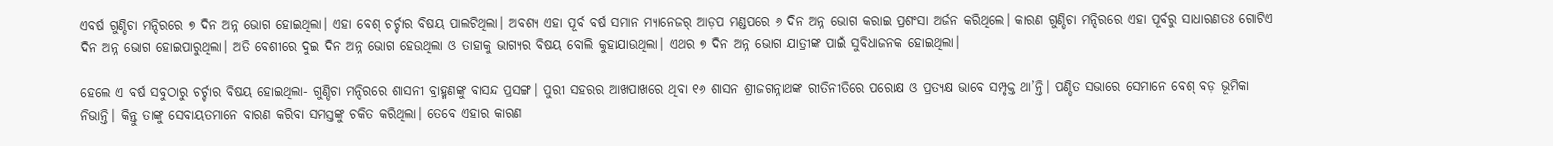ଏବର୍ଷ ଗୁଣ୍ଡିଚା ମନ୍ଦିରରେ ୭ ଦିନ ଅନ୍ନ ଭୋଗ ହୋଇଥିଲା। ଏହା ବେଶ୍‌‌ ଚର୍ଚ୍ଚାର ବିଷୟ ପାଲଟିଥିଲା। ଅବଶ୍ୟ ଏହା ପୂର୍ବ ବର୍ଷ ସମାନ ମ୍ୟାନେଜର୍‌ ଆଡ଼ପ ମଣ୍ଡପରେ ୬ ଦିନ ଅନ୍ନ ଭୋଗ କରାଇ ପ୍ରଶଂସା ଅର୍ଜନ କରିଥିଲେ। କାରଣ ଗୁଣ୍ଡିଚା ମନ୍ଦିରରେ ଏହା ପୂର୍ବରୁ ସାଧାରଣତଃ ଗୋଟିଏ ଦିନ ଅନ୍ନ ଭୋଗ ହୋଇପାରୁଥିଲା। ଅତି ବେଶୀରେ ଦୁଇ ଦିନ ଅନ୍ନ ଭୋଗ ହେଉଥିଲା ଓ ତାହାକୁ ଭାଗ୍ୟର ବିଷୟ ବୋଲି କୁହାଯାଉଥିଲା। ଏଥର ୭ ଦିନ ଅନ୍ନ ଭୋଗ ଯାତ୍ରୀଙ୍କ ପାଇଁ ସୁବିଧାଜନକ ହୋଇଥିଲା।

ହେଲେ ଏ ବର୍ଷ ସବୁଠାରୁ ଚର୍ଚ୍ଚାର ବିଷୟ ହୋଇଥିଲା- ଗୁଣ୍ଡିଚା ମନ୍ଦିରରେ ଶାସନୀ ବ୍ରାହ୍ମଣଙ୍କୁ ବାସନ୍ଦ ପ୍ରସଙ୍ଗ। ପୁରୀ ସହରର ଆଖପାଖରେ ଥିବା ୧୬ ଶାସନ ଶ୍ରୀଜଗନ୍ନାଥଙ୍କ ରୀତିନୀତିରେ ପରୋକ୍ଷ ଓ ପ୍ରତ୍ୟକ୍ଷ ଭାବେ ସମ୍ପୃକ୍ତ ଥା’ନ୍ତି। ପଣ୍ଡିତ ସଭାରେ ସେମାନେ ବେଶ୍‌ ବଡ଼ ଭୂମିକା ନିଭାନ୍ତି। କିନ୍ତୁ ତାଙ୍କୁ ସେବାୟତମାନେ ବାରଣ କରିବା ସମସ୍ତଙ୍କୁ ଚକିତ କରିଥିଲା। ତେବେ ଏହାର କାରଣ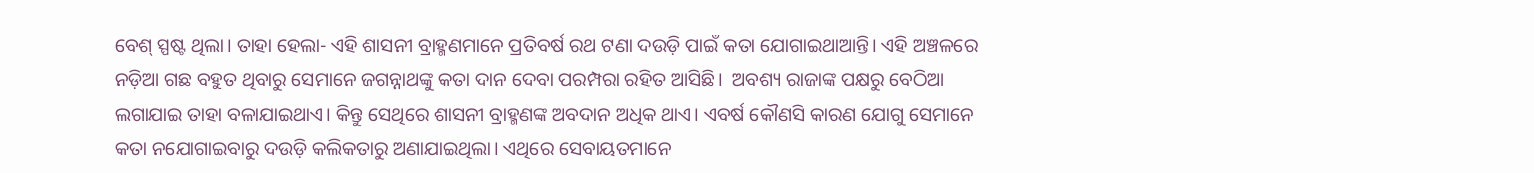ବେଶ୍‌ ସ୍ପଷ୍ଟ ଥିଲା। ତାହା ହେଲା- ଏହି ଶାସନୀ ବ୍ରାହ୍ମଣମାନେ ପ୍ରତିବର୍ଷ ରଥ ଟଣା ଦଉଡ଼ି ପାଇଁ କତା ଯୋଗାଇଥାଆନ୍ତି। ଏହି ଅଞ୍ଚଳରେ ନଡ଼ିଆ ଗଛ ବହୁତ ଥିବାରୁ ସେମାନେ ଜଗନ୍ନାଥଙ୍କୁ କତା ଦାନ ଦେବା ପରମ୍ପରା ରହିତ ଆସିଛି।  ଅବଶ୍ୟ ରାଜାଙ୍କ ପକ୍ଷରୁ ବେଠିଆ ଲଗାଯାଇ ତାହା ବଳାଯାଇଥାଏ। କିନ୍ତୁ ସେଥିରେ ଶାସନୀ ବ୍ରାହ୍ମଣଙ୍କ ଅବଦାନ ଅଧିକ ଥାଏ। ଏବର୍ଷ କୌଣସି କାରଣ ଯୋଗୁ ସେମାନେ କତା ନଯୋଗାଇବାରୁ ଦଉଡ଼ି କଲିକତାରୁ ଅଣାଯାଇଥିଲା। ଏଥିରେ ସେବାୟତମାନେ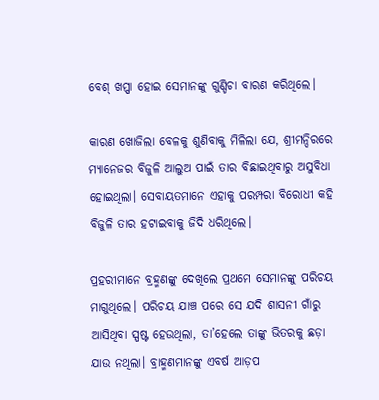ବେଶ୍‌‌ ଖପ୍ପା ହୋଇ ସେମାନଙ୍କୁ ଗୁଣ୍ଡିଚା ବାରଣ କରିଥିଲେ।

କାରଣ ଖୋଜିଲା ବେଳକୁ ଶୁଣିବାକୁ ମିଳିଲା ଯେ, ଶ୍ରୀମନ୍ଦିରରେ ମ୍ୟାନେଜର ବିଜୁଳି ଆଲୁଅ ପାଇଁ ତାର ବିଛାଇଥିବାରୁ ଅସୁବିଧା ହୋଇଥିଲା। ସେବାୟତମାନେ ଏହାକୁ ପରମ୍ପରା ବିରୋଧୀ କହି ବିଜୁଳି ତାର ହଟାଇବାକୁ ଜିଦି ଧରିଥିଲେ।

ପ୍ରହରୀମାନେ ବ୍ରହ୍ମଣଙ୍କୁ ଦେଖିଲେ ପ୍ରଥମେ ସେମାନଙ୍କୁ ପରିଚୟ ମାଗୁଥିଲେ। ପରିଚୟ ଯାଞ୍ଚ ପରେ ସେ ଯଦି ଶାସନୀ ଗାଁରୁ ଆସିଥିବା ସ୍ପଷ୍ଟ ହେଉଥିଲା, ତା’ହେଲେ ତାଙ୍କୁ ଭିତରକୁ ଛଡ଼ା ଯାଉ ନଥିଲା। ବ୍ରାହ୍ମଣମାନଙ୍କୁ ଏବର୍ଷ ଆଡ଼ପ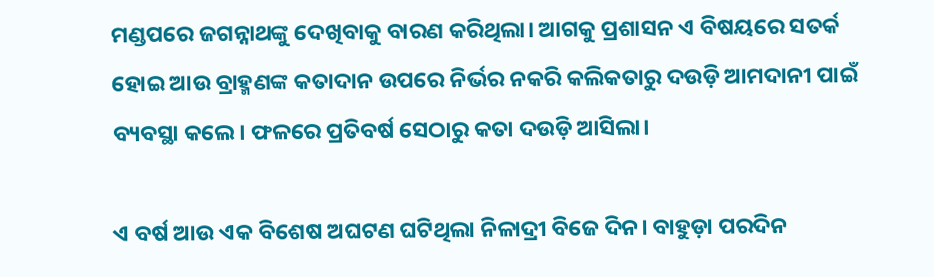ମଣ୍ଡପରେ ଜଗନ୍ନାଥଙ୍କୁ ଦେଖିବାକୁ ବାରଣ କରିଥିଲା। ଆଗକୁ ପ୍ରଶାସନ ଏ ବିଷୟରେ ସତର୍କ ହୋଇ ଆଉ ବ୍ରାହ୍ମଣଙ୍କ କତାଦାନ ଉପରେ ନିର୍ଭର ନକରି କଲିକତାରୁ ଦଉଡ଼ି ଆମଦାନୀ ପାଇଁ ବ୍ୟବସ୍ଥା କଲେ। ଫଳରେ ପ୍ରତିବର୍ଷ ସେଠାରୁ କତା ଦଉଡ଼ି ଆସିଲା।

ଏ ବର୍ଷ ଆଉ ଏକ ବିଶେଷ ଅଘଟଣ ଘଟିଥିଲା ନିଳାଦ୍ରୀ ବିଜେ ଦିନ। ବାହୁଡ଼ା ପରଦିନ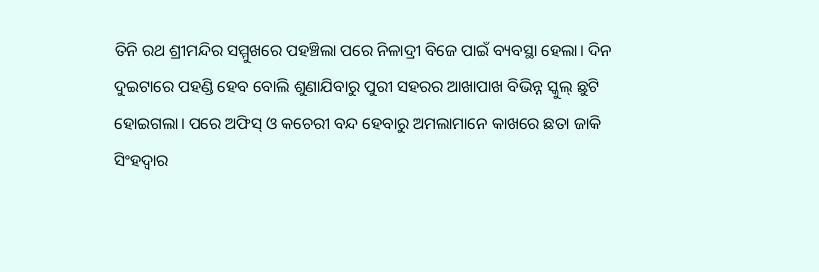ତିନି ରଥ ଶ୍ରୀମନ୍ଦିର ସମ୍ମୁଖରେ ପହଞ୍ଚିଲା ପରେ ନିଳାଦ୍ରୀ ବିଜେ ପାଇଁ ବ୍ୟବସ୍ଥା ହେଲା। ଦିନ ଦୁଇଟାରେ ପହଣ୍ଡି ହେବ ବୋଲି ଶୁଣାଯିବାରୁ ପୁରୀ ସହରର ଆଖାପାଖ ବିଭିନ୍ନ ସ୍କୁଲ୍‌ ଛୁଟି ହୋଇଗଲା। ପରେ ଅଫିସ୍‌ ଓ କଚେରୀ ବନ୍ଦ ହେବାରୁ ଅମଲାମାନେ କାଖରେ ଛତା ଜାକି ସିଂହଦ୍ୱାର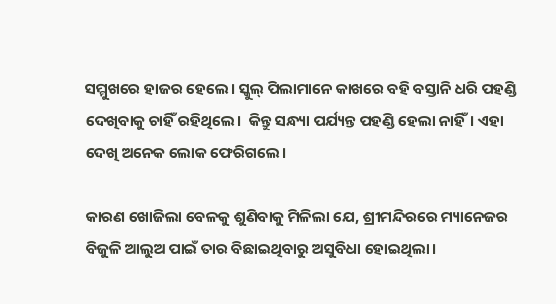ସମ୍ମୁଖରେ ହାଜର ହେଲେ। ସ୍କୁଲ୍‌‌ ପିଲାମାନେ କାଖରେ ବହି ବସ୍ତାନି ଧରି ପହଣ୍ଡି ଦେଖିବାକୁ ଚାହିଁ ରହିଥିଲେ।  କିନ୍ତୁ ସନ୍ଧ୍ୟା ପର୍ଯ୍ୟନ୍ତ ପହଣ୍ଡି ହେଲା ନାହିଁ। ଏହା ଦେଖି ଅନେକ ଲୋକ ଫେରିଗଲେ।

କାରଣ ଖୋଜିଲା ବେଳକୁ ଶୁଣିବାକୁ ମିଳିଲା ଯେ, ଶ୍ରୀମନ୍ଦିରରେ ମ୍ୟାନେଜର ବିଜୁଳି ଆଲୁଅ ପାଇଁ ତାର ବିଛାଇଥିବାରୁ ଅସୁବିଧା ହୋଇଥିଲା।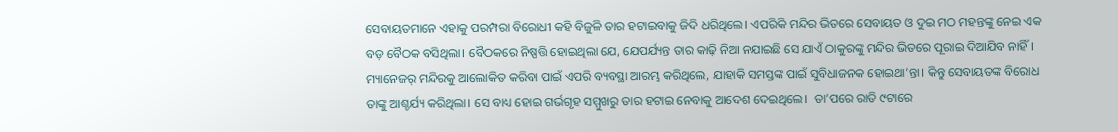ସେବାୟତମାନେ ଏହାକୁ ପରମ୍ପରା ବିରୋଧୀ କହି ବିଜୁଳି ତାର ହଟାଇବାକୁ ଜିଦି ଧରିଥିଲେ। ଏପରିକି ମନ୍ଦିର ଭିତରେ ସେବାୟତ ଓ ଦୁଇ ମଠ ମହନ୍ତଙ୍କୁ ନେଇ ଏକ ବଡ଼ ବୈଠକ ବସିଥିଲା। ବୈଠକରେ ନିଷ୍ପତ୍ତି ହୋଇଥିଲା ଯେ, ଯେପର୍ଯ୍ୟନ୍ତ ତାର କାଢ଼ି ନିଆ ନଯାଇଛି ସେ ଯାଏଁ ଠାକୁରଙ୍କୁ ମନ୍ଦିର ଭିତରେ ପୂରାଇ ଦିଆଯିବ ନାହିଁ। ମ୍ୟାନେଜର୍‌ ମନ୍ଦିରକୁ ଆଲୋକିତ କରିବା ପାଇଁ ଏପରି ବ୍ୟବସ୍ଥା ଆରମ୍ଭ କରିଥିଲେ, ଯାହାକି ସମସ୍ତଙ୍କ ପାଇଁ ସୁବିଧାଜନକ ହୋଇଥା’ନ୍ତା। କିନ୍ତୁ ସେବାୟତଙ୍କ ବିରୋଧ ତାଙ୍କୁ ଆଶ୍ଚର୍ଯ୍ୟ କରିଥିଲା। ସେ ବାଧ୍ୟ ହୋଇ ଗର୍ଭଗୃହ ସମ୍ମୁଖରୁ ତାର ହଟାଇ ନେବାକୁ ଆଦେଶ ଦେଇଥିଲେ।  ତା’ପରେ ରାତି ୯ଟାରେ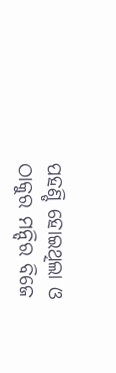ପହଣ୍ଡି ହୋଇଥିଲା ଓ ଠାକୁର ମନ୍ଦିର ବିଜେ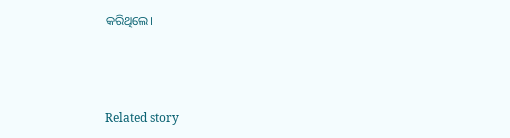କରିଥିଲେ।



Related story